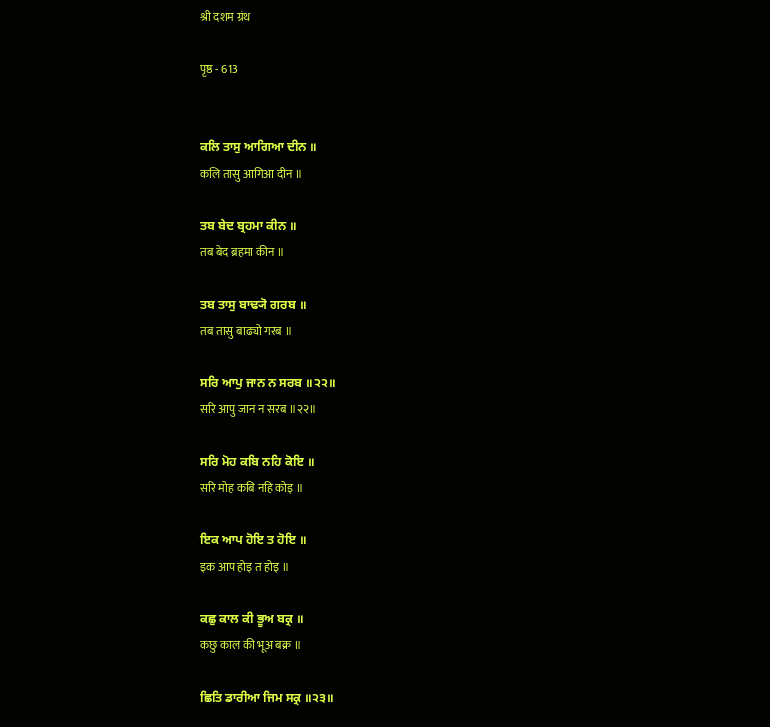श्री दशम ग्रंथ

पृष्ठ - 613


ਕਲਿ ਤਾਸੁ ਆਗਿਆ ਦੀਨ ॥
कलि तासु आगिआ दीन ॥

ਤਬ ਬੇਦ ਬ੍ਰਹਮਾ ਕੀਨ ॥
तब बेद ब्रहमा कीन ॥

ਤਬ ਤਾਸੁ ਬਾਢ੍ਯੋ ਗਰਬ ॥
तब तासु बाढ्यो गरब ॥

ਸਰਿ ਆਪੁ ਜਾਨ ਨ ਸਰਬ ॥੨੨॥
सरि आपु जान न सरब ॥२२॥

ਸਰਿ ਮੋਹ ਕਬਿ ਨਹਿ ਕੋਇ ॥
सरि मोह कबि नहि कोइ ॥

ਇਕ ਆਪ ਹੋਇ ਤ ਹੋਇ ॥
इक आप होइ त होइ ॥

ਕਛੁ ਕਾਲ ਕੀ ਭੂਅ ਬਕ੍ਰ ॥
कछु काल की भूअ बक्र ॥

ਛਿਤਿ ਡਾਰੀਆ ਜਿਮ ਸਕ੍ਰ ॥੨੩॥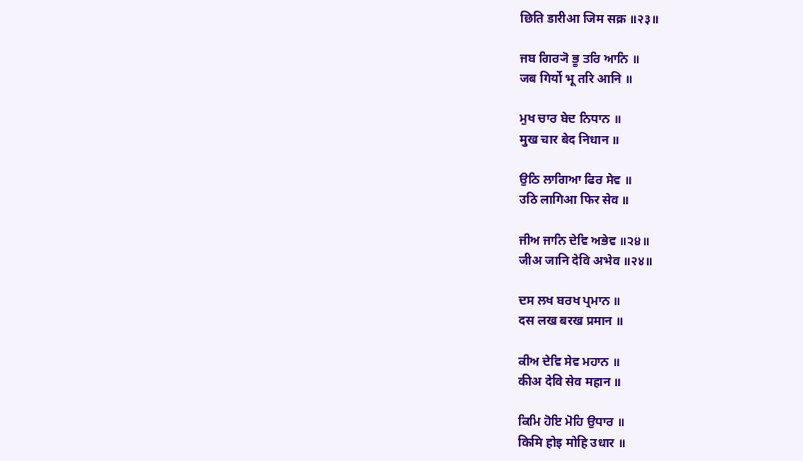छिति डारीआ जिम सक्र ॥२३॥

ਜਬ ਗਿਰ੍ਯੋ ਭੂ ਤਰਿ ਆਨਿ ॥
जब गिर्यो भू तरि आनि ॥

ਮੁਖ ਚਾਰ ਬੇਦ ਨਿਧਾਨ ॥
मुख चार बेद निधान ॥

ਉਠਿ ਲਾਗਿਆ ਫਿਰ ਸੇਵ ॥
उठि लागिआ फिर सेव ॥

ਜੀਅ ਜਾਨਿ ਦੇਵਿ ਅਭੇਵ ॥੨੪॥
जीअ जानि देवि अभेव ॥२४॥

ਦਸ ਲਖ ਬਰਖ ਪ੍ਰਮਾਨ ॥
दस लख बरख प्रमान ॥

ਕੀਅ ਦੇਵਿ ਸੇਵ ਮਹਾਨ ॥
कीअ देवि सेव महान ॥

ਕਿਮਿ ਹੋਇ ਮੋਹਿ ਉਧਾਰ ॥
किमि होइ मोहि उधार ॥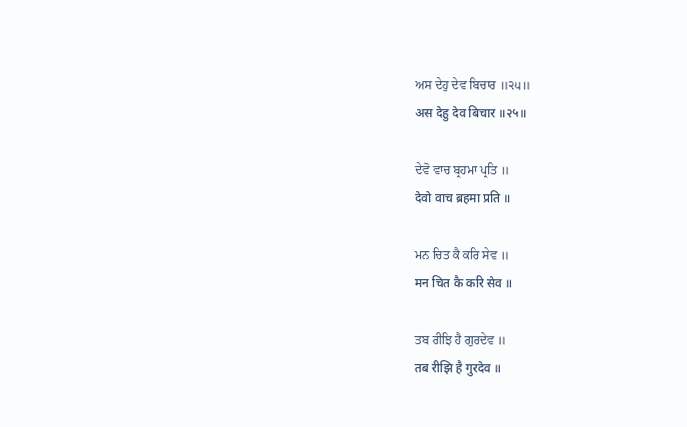ਅਸ ਦੇਹੁ ਦੇਵ ਬਿਚਾਰ ॥੨੫॥
अस देहु देव बिचार ॥२५॥

ਦੇਵੋ ਵਾਚ ਬ੍ਰਹਮਾ ਪ੍ਰਤਿ ॥
देवो वाच ब्रहमा प्रति ॥

ਮਨ ਚਿਤ ਕੈ ਕਰਿ ਸੇਵ ॥
मन चित कै करि सेव ॥

ਤਬ ਰੀਝਿ ਹੈ ਗੁਰਦੇਵ ॥
तब रीझि है गुरदेव ॥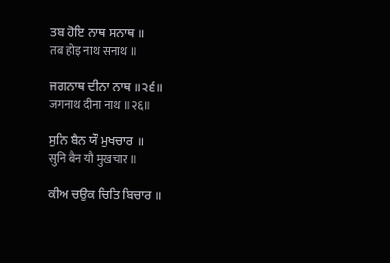ਤਬ ਹੋਇ ਨਾਥ ਸਨਾਥ ॥
तब होइ नाथ सनाथ ॥

ਜਗਨਾਥ ਦੀਨਾ ਨਾਥ ॥੨੬॥
जगनाथ दीना नाथ ॥२६॥

ਸੁਨਿ ਬੈਨ ਯੌ ਮੁਖਚਾਰ ॥
सुनि बैन यौ मुखचार ॥

ਕੀਅ ਚਉਕ ਚਿਤਿ ਬਿਚਾਰ ॥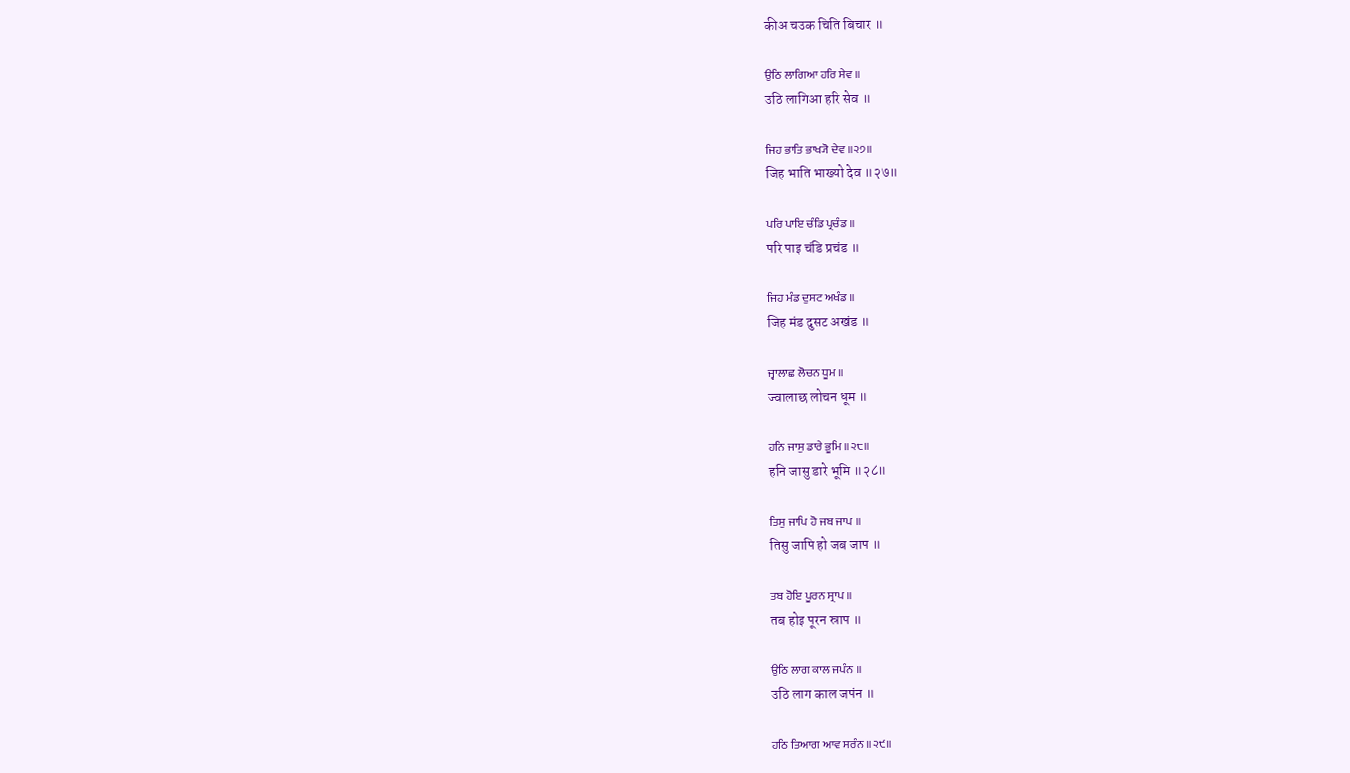कीअ चउक चिति बिचार ॥

ਉਠਿ ਲਾਗਿਆ ਹਰਿ ਸੇਵ ॥
उठि लागिआ हरि सेव ॥

ਜਿਹ ਭਾਤਿ ਭਾਖ੍ਯੋ ਦੇਵ ॥੨੭॥
जिह भाति भाख्यो देव ॥२७॥

ਪਰਿ ਪਾਇ ਚੰਡਿ ਪ੍ਰਚੰਡ ॥
परि पाइ चंडि प्रचंड ॥

ਜਿਹ ਮੰਡ ਦੁਸਟ ਅਖੰਡ ॥
जिह मंड दुसट अखंड ॥

ਜ੍ਵਾਲਾਛ ਲੋਚਨ ਧੂਮ ॥
ज्वालाछ लोचन धूम ॥

ਹਨਿ ਜਾਸੁ ਡਾਰੇ ਭੂਮਿ ॥੨੮॥
हनि जासु डारे भूमि ॥२८॥

ਤਿਸੁ ਜਾਪਿ ਹੋ ਜਬ ਜਾਪ ॥
तिसु जापि हो जब जाप ॥

ਤਬ ਹੋਇ ਪੂਰਨ ਸ੍ਰਾਪ ॥
तब होइ पूरन स्राप ॥

ਉਠਿ ਲਾਗ ਕਾਲ ਜਪੰਨ ॥
उठि लाग काल जपंन ॥

ਹਠਿ ਤਿਆਗ ਆਵ ਸਰੰਨ ॥੨੯॥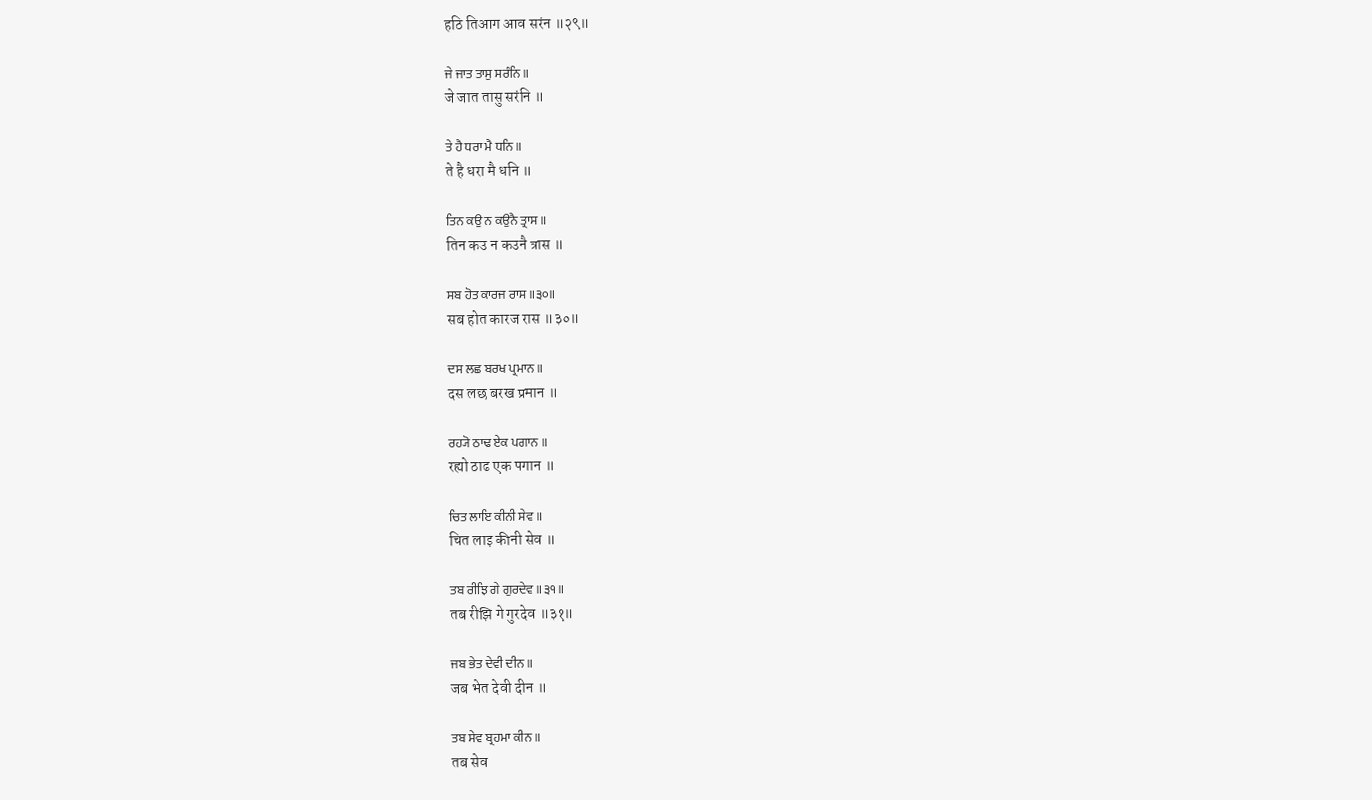हठि तिआग आव सरंन ॥२९॥

ਜੇ ਜਾਤ ਤਾਸੁ ਸਰੰਨਿ ॥
जे जात तासु सरंनि ॥

ਤੇ ਹੈ ਧਰਾ ਮੈ ਧਨਿ ॥
ते है धरा मै धनि ॥

ਤਿਨ ਕਉ ਨ ਕਉਨੈ ਤ੍ਰਾਸ ॥
तिन कउ न कउनै त्रास ॥

ਸਬ ਹੋਤ ਕਾਰਜ ਰਾਸ ॥੩੦॥
सब होत कारज रास ॥३०॥

ਦਸ ਲਛ ਬਰਖ ਪ੍ਰਮਾਨ ॥
दस लछ बरख प्रमान ॥

ਰਹ੍ਯੋ ਠਾਢ ਏਕ ਪਗਾਨ ॥
रह्यो ठाढ एक पगान ॥

ਚਿਤ ਲਾਇ ਕੀਨੀ ਸੇਵ ॥
चित लाइ कीनी सेव ॥

ਤਬ ਰੀਝਿ ਗੇ ਗੁਰਦੇਵ ॥੩੧॥
तब रीझि गे गुरदेव ॥३१॥

ਜਬ ਭੇਤ ਦੇਵੀ ਦੀਨ ॥
जब भेत देवी दीन ॥

ਤਬ ਸੇਵ ਬ੍ਰਹਮਾ ਕੀਨ ॥
तब सेव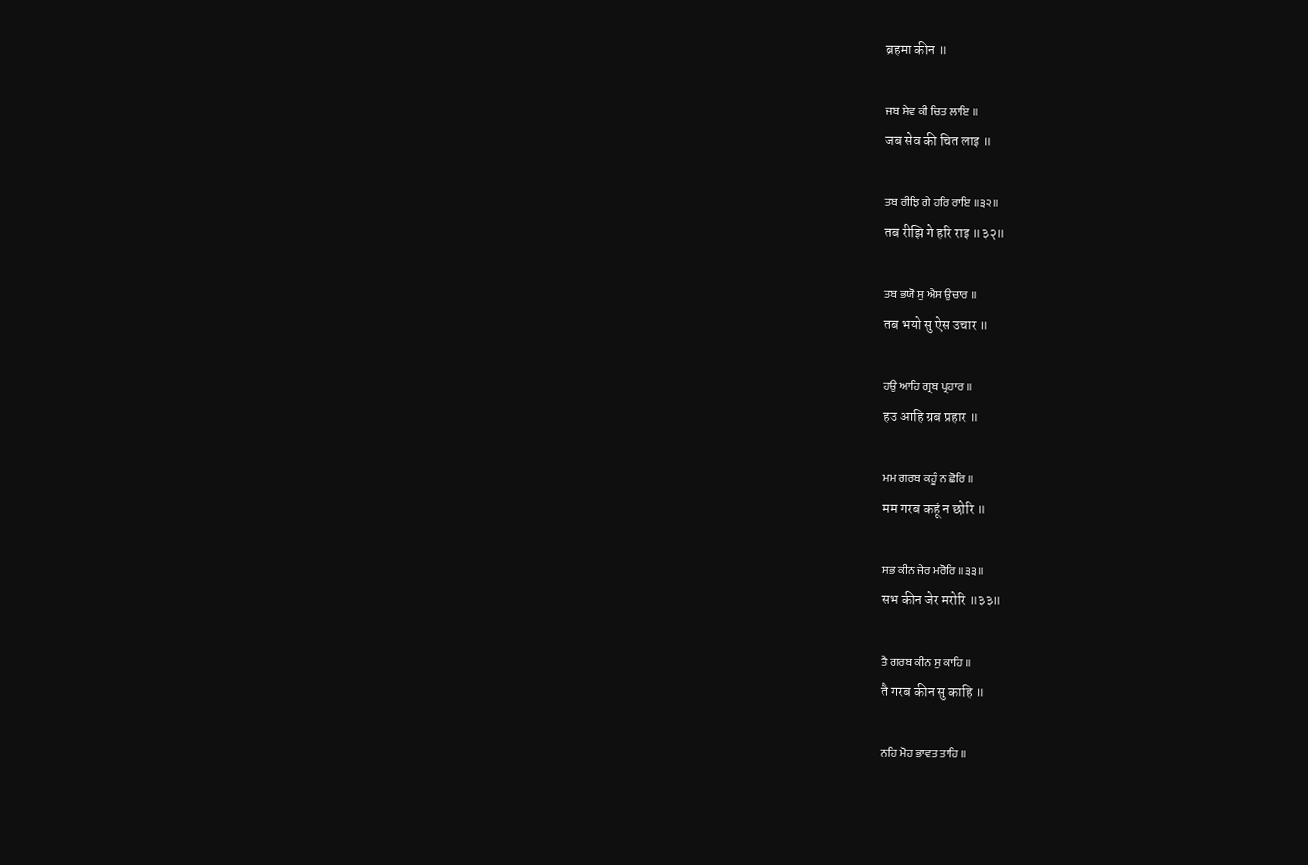ब्रहमा कीन ॥

ਜਬ ਸੇਵ ਕੀ ਚਿਤ ਲਾਇ ॥
जब सेव की चित लाइ ॥

ਤਬ ਰੀਝਿ ਗੇ ਹਰਿ ਰਾਇ ॥੩੨॥
तब रीझि गे हरि राइ ॥३२॥

ਤਬ ਭਯੋ ਸੁ ਐਸ ਉਚਾਰ ॥
तब भयो सु ऐस उचार ॥

ਹਉ ਆਹਿ ਗ੍ਰਬ ਪ੍ਰਹਾਰ ॥
हउ आहि ग्रब प्रहार ॥

ਮਮ ਗਰਬ ਕਹੂੰ ਨ ਛੋਰਿ ॥
मम गरब कहूं न छोरि ॥

ਸਭ ਕੀਨ ਜੇਰ ਮਰੋਰਿ ॥੩੩॥
सभ कीन जेर मरोरि ॥३३॥

ਤੈ ਗਰਬ ਕੀਨ ਸੁ ਕਾਹਿ ॥
तै गरब कीन सु काहि ॥

ਨਹਿ ਮੋਹ ਭਾਵਤ ਤਾਹਿ ॥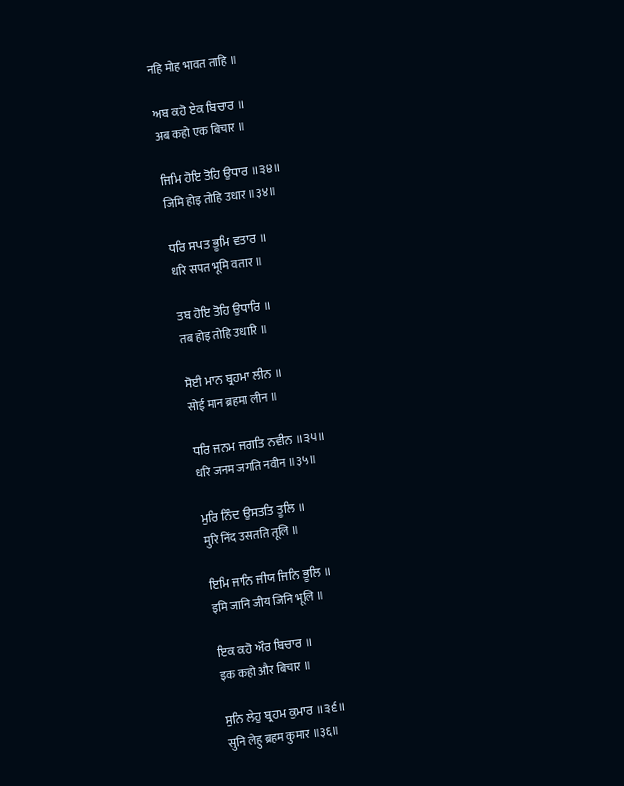नहि मोह भावत ताहि ॥

ਅਬ ਕਹੋ ਏਕ ਬਿਚਾਰ ॥
अब कहो एक बिचार ॥

ਜਿਮਿ ਹੋਇ ਤੋਹਿ ਉਧਾਰ ॥੩੪॥
जिमि होइ तोहि उधार ॥३४॥

ਧਰਿ ਸਪਤ ਭੂਮਿ ਵਤਾਰ ॥
धरि सपत भूमि वतार ॥

ਤਬ ਹੋਇ ਤੋਹਿ ਉਧਾਰਿ ॥
तब होइ तोहि उधारि ॥

ਸੋਈ ਮਾਨ ਬ੍ਰਹਮਾ ਲੀਨ ॥
सोई मान ब्रहमा लीन ॥

ਧਰਿ ਜਨਮ ਜਗਤਿ ਨਵੀਨ ॥੩੫॥
धरि जनम जगति नवीन ॥३५॥

ਮੁਰਿ ਨਿੰਦ ਉਸਤਤਿ ਤੂਲਿ ॥
मुरि निंद उसतति तूलि ॥

ਇਮਿ ਜਾਨਿ ਜੀਯ ਜਿਨਿ ਭੂਲਿ ॥
इमि जानि जीय जिनि भूलि ॥

ਇਕ ਕਹੋ ਔਰ ਬਿਚਾਰ ॥
इक कहो और बिचार ॥

ਸੁਨਿ ਲੇਹੁ ਬ੍ਰਹਮ ਕੁਮਾਰ ॥੩੬॥
सुनि लेहु ब्रहम कुमार ॥३६॥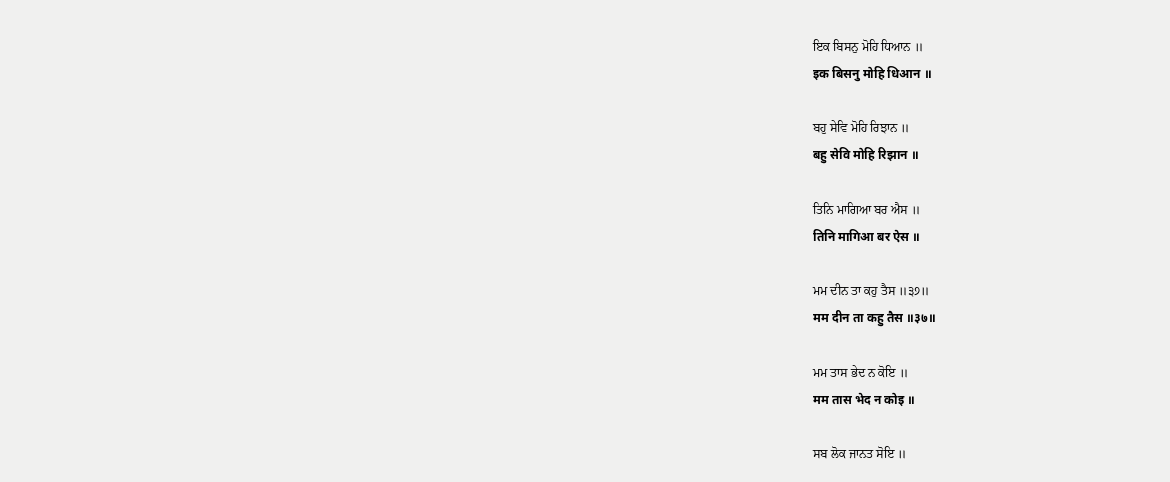ਇਕ ਬਿਸਨੁ ਮੋਹਿ ਧਿਆਨ ॥
इक बिसनु मोहि धिआन ॥

ਬਹੁ ਸੇਵਿ ਮੋਹਿ ਰਿਝਾਨ ॥
बहु सेवि मोहि रिझान ॥

ਤਿਨਿ ਮਾਗਿਆ ਬਰ ਐਸ ॥
तिनि मागिआ बर ऐस ॥

ਮਮ ਦੀਨ ਤਾ ਕਹੁ ਤੈਸ ॥੩੭॥
मम दीन ता कहु तैस ॥३७॥

ਮਮ ਤਾਸ ਭੇਦ ਨ ਕੋਇ ॥
मम तास भेद न कोइ ॥

ਸਬ ਲੋਕ ਜਾਨਤ ਸੋਇ ॥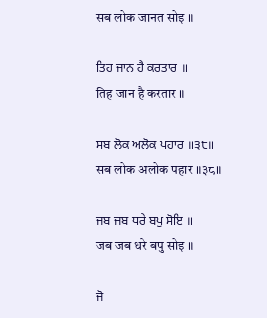सब लोक जानत सोइ ॥

ਤਿਹ ਜਾਨ ਹੈ ਕਰਤਾਰ ॥
तिह जान है करतार ॥

ਸਬ ਲੋਕ ਅਲੋਕ ਪਹਾਰ ॥੩੮॥
सब लोक अलोक पहार ॥३८॥

ਜਬ ਜਬ ਧਰੇ ਬਪੁ ਸੋਇ ॥
जब जब धरे बपु सोइ ॥

ਜੋ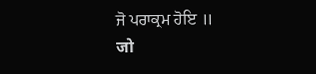ਜੋ ਪਰਾਕ੍ਰਮ ਹੋਇ ॥
जो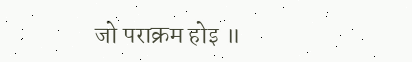जो पराक्रम होइ ॥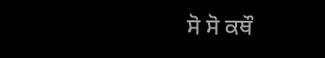ਸੋ ਸੋ ਕਥੌ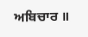ਅਬਿਚਾਰ ॥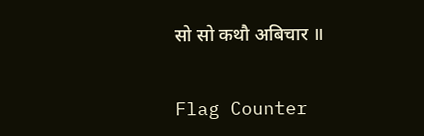सो सो कथौ अबिचार ॥


Flag Counter